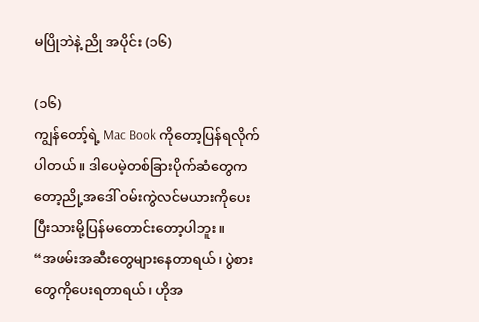မပြိုဘဲနဲ့ ညို အပိုင်း (၁၆)

(၁၆)
ကျွန်တော့်ရဲ့ Mac Book ကိုတော့ပြန်ရလိုက်ပါတယ်။ ဒါပေမဲ့တစ်ခြားပိုက်ဆံတွေကတော့ညို့အဒေါ် ဝမ်းကွဲလင်မယားကိုပေးပြီးသားမို့ပြန်မတောင်းတော့ပါဘူး။
“အဖမ်းအဆီးတွေများနေတာရယ်၊ ပွဲစားတွေကိုပေးရတာရယ်၊ ဟိုအ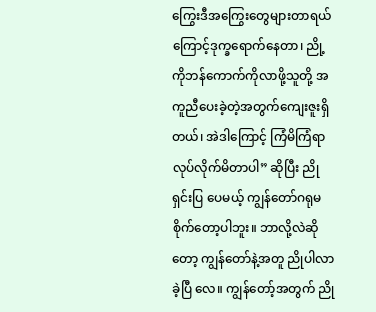ကြွေးဒီအကြွေးတွေများတာရယ် ကြောင့်ဒုက္ခရောက်နေတာ၊ ညို့ကိုဘန်ကောက်ကိုလာဖို့သူတို့ အကူညီပေးခဲ့တဲ့အတွက်ကျေးဇူးရှိတယ်၊ အဲဒါကြောင့် ကြံမိကြံရာ လုပ်လိုက်မိတာပါ” ဆိုပြီး ညိုရှင်းပြ ပေမယ့် ကျွန်တော်ဂရုမစိုက်တော့ပါဘူး။ ဘာလို့လဲဆိုတော့ ကျွန်တော်နဲ့အတူ ညိုပါလာခဲ့ပြီ လေ။ ကျွန်တော့်အတွက် ညို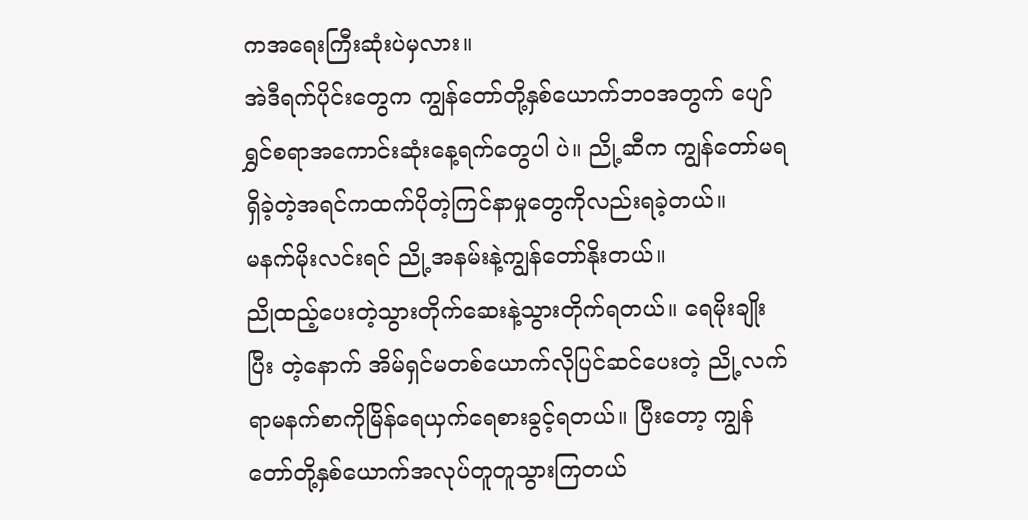ကအရေးကြီးဆုံးပဲမှလား။
အဲဒီရက်ပိုင်းတွေက ကျွန်တော်တို့နှစ်ယောက်ဘဝအတွက် ပျော်ရွှင်စရာအကောင်းဆုံးနေ့ရက်တွေပါ ပဲ။ ညို့ဆီက ကျွန်တော်မရရှိခဲ့တဲ့အရင်ကထက်ပိုတဲ့ကြင်နာမှုတွေကိုလည်းရခဲ့တယ်။
မနက်မိုးလင်းရင် ညို့အနမ်းနဲ့ကျွန်တော်နိုးတယ်။
ညိုထည့်ပေးတဲ့သွားတိုက်ဆေးနဲ့သွားတိုက်ရတယ်။ ရေမိုးချိုးပြီး တဲ့နောက် အိမ်ရှင်မတစ်ယောက်လိုပြင်ဆင်ပေးတဲ့ ညို့လက်ရာမနက်စာကိုမြိန်ရေယှက်ရေစားခွင့်ရတယ်။ ပြီးတော့ ကျွန်တော်တို့နှစ်ယောက်အလုပ်တူတူသွားကြတယ်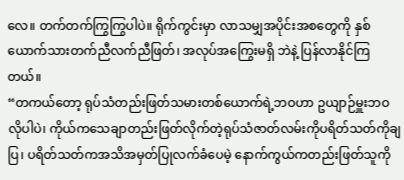လေ။ တက်တက်ကြွကြွပါပဲ။ ရိုက်ကွင်းမှာ လာသမျှအပိုင်းအစတွေကို နှစ်ယောက်သားတက်ညီလက်ညီဖြတ်၊ အလုပ်အကြွေးမရှိ ဘဲနဲ့ ပြန်လာနိုင်ကြတယ်။
“တကယ်တော့ ရုပ်သံတည်းဖြတ်သမားတစ်ယောက်ရဲ့ဘဝဟာ ဥယျာဉ်မှူးဘဝလိုပါပဲ၊ ကိုယ်ကသေချာတည်းဖြတ်လိုက်တဲ့ရုပ်သံဇာတ်လမ်းကိုပရိတ်သတ်ကိုချပြ၊ ပရိတ်သတ်ကအသိအမှတ်ပြုလက်ခံပေမဲ့ နောက်ကွယ်ကတည်းဖြတ်သူကို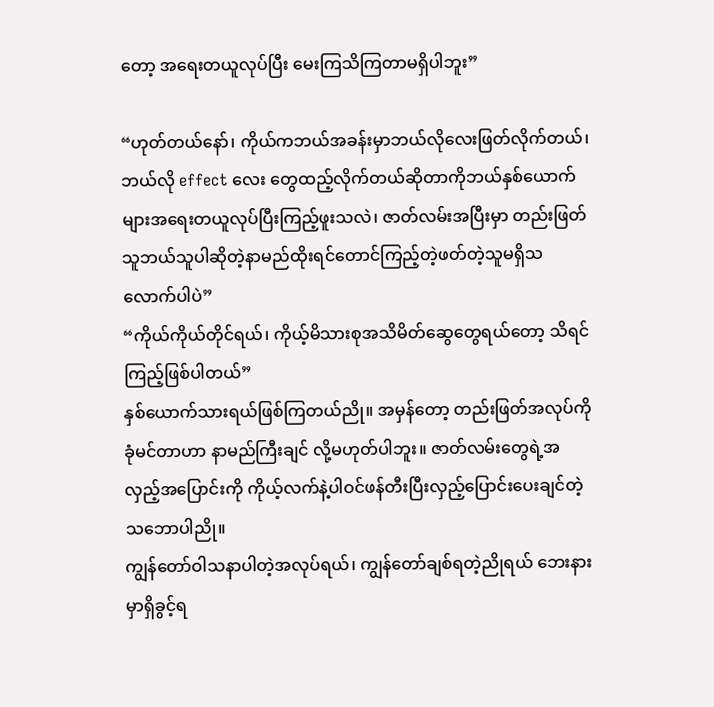တော့ အရေးတယူလုပ်ပြီး မေးကြသိကြတာမရှိပါဘူး”

“ဟုတ်တယ်နော်၊ ကိုယ်ကဘယ်အခန်းမှာဘယ်လိုလေးဖြတ်လိုက်တယ်၊ ဘယ်လို effect လေး တွေထည့်လိုက်တယ်ဆိုတာကိုဘယ်နှစ်ယောက်များအရေးတယူလုပ်ပြီးကြည့်ဖူးသလဲ၊ ဇာတ်လမ်းအပြီးမှာ တည်းဖြတ်သူဘယ်သူပါဆိုတဲ့နာမည်ထိုးရင်တောင်ကြည့်တဲ့ဖတ်တဲ့သူမရှိသလောက်ပါပဲ”
“ကိုယ်ကိုယ်တိုင်ရယ်၊ ကိုယ့်မိသားစုအသိမိတ်ဆွေတွေရယ်တော့ သိရင်ကြည့်ဖြစ်ပါတယ်”
နှစ်ယောက်သားရယ်ဖြစ်ကြတယ်ညို။ အမှန်တော့ တည်းဖြတ်အလုပ်ကိုခုံမင်တာဟာ နာမည်ကြီးချင် လို့မဟုတ်ပါဘူး။ ဇာတ်လမ်းတွေရဲ့အလှည့်အပြောင်းကို ကိုယ့်လက်နဲ့ပါဝင်ဖန်တီးပြီးလှည့်ပြောင်းပေးချင်တဲ့သဘောပါညို။
ကျွန်တော်ဝါသနာပါတဲ့အလုပ်ရယ်၊ ကျွန်တော်ချစ်ရတဲ့ညိုရယ် ဘေးနားမှာရှိခွင့်ရ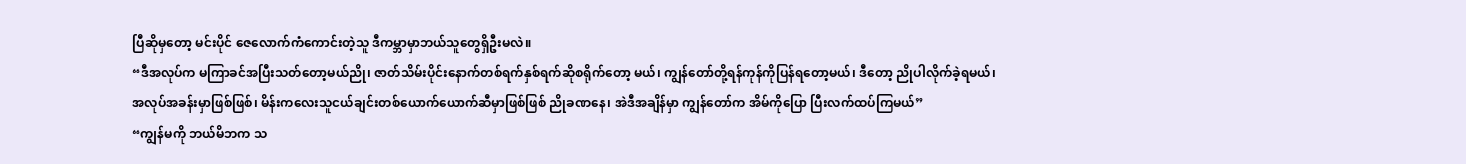ပြီဆိုမှတော့ မင်းပိုင် ဇေလောက်ကံကောင်းတဲ့သူ ဒီကမ္ဘာမှာဘယ်သူတွေရှိဦးမလဲ။
“ဒီအလုပ်က မကြာခင်အပြီးသတ်တော့မယ်ညို၊ ဇာတ်သိမ်းပိုင်းနောက်တစ်ရက်နှစ်ရက်ဆိုစရိုက်တော့ မယ်၊ ကျွန်တော်တို့ရန်ကုန်ကိုပြန်ရတော့မယ်၊ ဒီတော့ ညိုပါလိုက်ခဲ့ရမယ်၊ အလုပ်အခန်းမှာဖြစ်ဖြစ်၊ မိန်းကလေးသူငယ်ချင်းတစ်ယောက်ယောက်ဆီမှာဖြစ်ဖြစ် ညိုခဏနေ၊ အဲဒီအချိန်မှာ ကျွန်တော်က အိမ်ကိုပြော ပြီးလက်ထပ်ကြမယ်”
“ကျွန်မကို ဘယ်မိဘက သ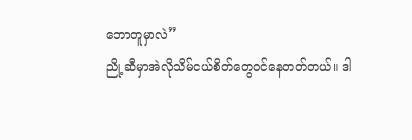ဘောတူမှာလဲ”
ညို့ဆီမှာအဲလိုသိမ်ငယ်စိတ်တွေဝင်နေတတ်တယ်။ ဒါ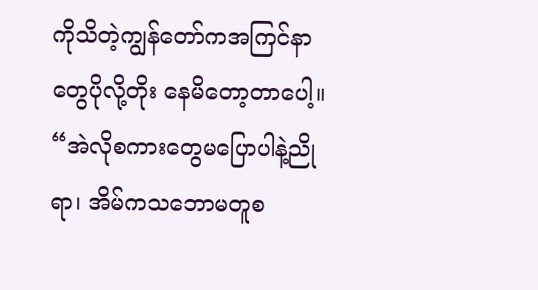ကိုသိတဲ့ကျွန်တော်ကအကြင်နာတွေပိုလို့တိုး နေမိတော့တာပေါ့။
“အဲလိုစကားတွေမပြောပါနဲ့ညိုရာ၊ အိမ်ကသဘောမတူစ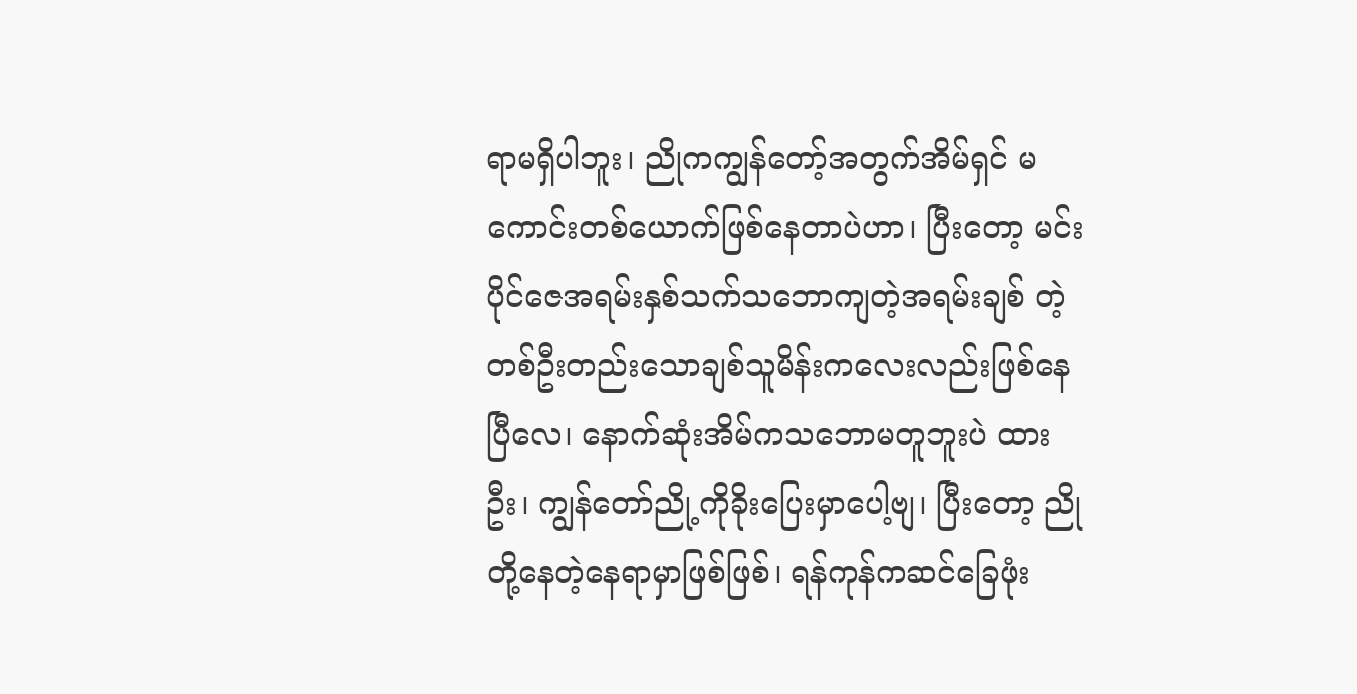ရာမရှိပါဘူး၊ ညိုကကျွန်တော့်အတွက်အိမ်ရှင် မကောင်းတစ်ယောက်ဖြစ်နေတာပဲဟာ၊ ပြီးတော့ မင်းပိုင်ဇေအရမ်းနှစ်သက်သဘောကျတဲ့အရမ်းချစ် တဲ့ တစ်ဦးတည်းသောချစ်သူမိန်းကလေးလည်းဖြစ်နေပြီလေ၊ နောက်ဆုံးအိမ်ကသဘောမတူဘူးပဲ ထားဦး၊ ကျွန်တော်ညို့ကိုခိုးပြေးမှာပေါ့ဗျ၊ ပြီးတော့ ညိုတို့နေတဲ့နေရာမှာဖြစ်ဖြစ်၊ ရန်ကုန်ကဆင်ခြေဖုံး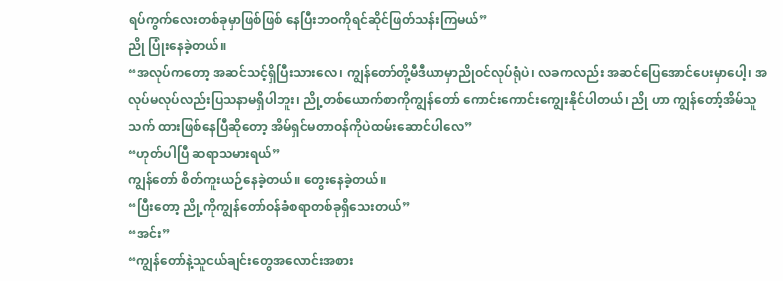ရပ်ကွက်လေးတစ်ခုမှာဖြစ်ဖြစ် နေပြီးဘဝကိုရင်ဆိုင်ဖြတ်သန်းကြမယ်”
ညို ပြုံးနေခဲ့တယ်။
“အလုပ်ကတော့ အဆင်သင့်ရှိပြီးသားလေ၊ ကျွန်တော်တို့မီဒီယာမှာညိုဝင်လုပ်ရုံပဲ၊ လခကလည်း အဆင်ပြေအောင်ပေးမှာပေါ့၊ အလုပ်မလုပ်လည်းပြသနာမရှိပါဘူး၊ ညို့တစ်ယောက်စာကိုကျွန်တော် ကောင်းကောင်းကျွေးနိုင်ပါတယ်၊ ညို ဟာ ကျွန်တော့်အိမ်သူသက် ထားဖြစ်နေပြီဆိုတော့ အိမ်ရှင်မတာဝန်ကိုပဲထမ်းဆောင်ပါလေ”
“ဟုတ်ပါပြီ ဆရာသမားရယ်”
ကျွန်တော် စိတ်ကူးယဉ်နေခဲ့တယ်။ တွေးနေခဲ့တယ်။
“ပြီးတော့ ညို့ကိုကျွန်တော်ဝန်ခံစရာတစ်ခုရှိသေးတယ်”
“အင်း”
“ကျွန်တော်နဲ့သူငယ်ချင်းတွေအလောင်းအစား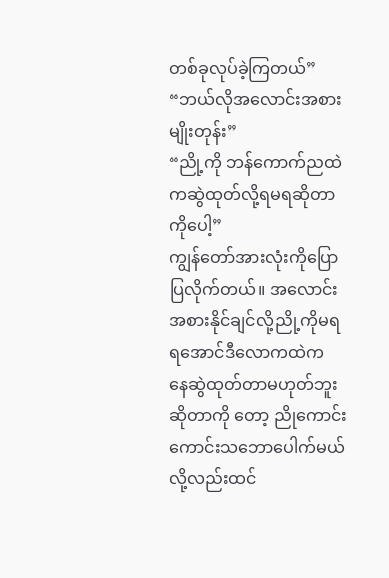တစ်ခုလုပ်ခဲ့ကြတယ်”
“ဘယ်လိုအလောင်းအစားမျိုးတုန်း”
“ညို့ကို ဘန်ကောက်ညထဲကဆွဲထုတ်လို့ရမရဆိုတာကိုပေါ့”
ကျွန်တော်အားလုံးကိုပြောပြလိုက်တယ်။ အလောင်းအစားနိုင်ချင်လို့ညို့ကိုမရရအောင်ဒီလောကထဲက နေဆွဲထုတ်တာမဟုတ်ဘူးဆိုတာကို တော့ ညိုကောင်းကောင်းသဘောပေါက်မယ်လို့လည်းထင်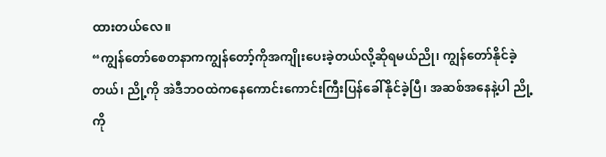ထားတယ်လေ။
“ကျွန်တော်စေတနာကကျွန်တော့်ကိုအကျိုးပေးခဲ့တယ်လို့ဆိုရမယ်ညို၊ ကျွန်တော်နိုင်ခဲ့တယ်၊ ညို့ကို အဲဒီဘဝထဲကနေကောင်းကောင်းကြီးပြန်ခေါ်နိုင်ခဲ့ပြီ၊ အဆစ်အနေနဲ့ပါ ညို့ကို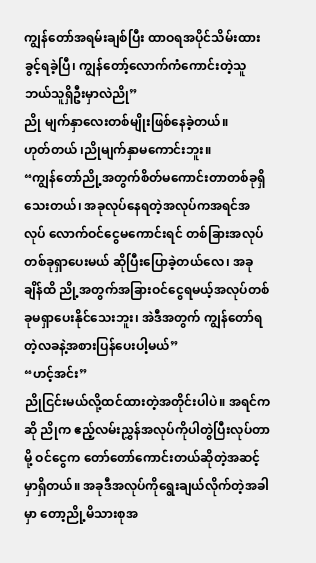ကျွန်တော်အရမ်းချစ်ပြီး ထာဝရအပိုင်သိမ်းထားခွင့်ရခဲ့ပြီ၊ ကျွန်တော့်လောက်ကံကောင်းတဲ့သူဘယ်သူရှိဦးမှာလဲညို”
ညို မျက်နှာလေးတစ်မျိုးဖြစ်နေခဲ့တယ်။
ဟုတ်တယ် ၊ညိုမျက်နှာမကောင်းဘူး။
“ကျွန်တော်ညို့အတွက်စိတ်မကောင်းတာတစ်ခုရှိသေးတယ်၊ အခုလုပ်နေရတဲ့အလုပ်ကအရင်အလုပ် လောက်ဝင်ငွေမကောင်းရင် တစ်ခြားအလုပ်တစ်ခုရှာပေးမယ် ဆိုပြီးပြောခဲ့တယ်လေ၊ အခုချိန်ထိ ညို့အတွက်အခြားဝင်ငွေရမယ့်အလုပ်တစ်ခုမရှာပေးနိုင်သေးဘူး၊ အဲဒီအတွက် ကျွန်တော်ရတဲ့လခနဲ့အစားပြန်ပေးပါ့မယ်”
“ဟင့်အင်း”
ညိုငြင်းမယ်လို့ထင်ထားတဲ့အတိုင်းပါပဲ။ အရင်ကဆို ညိုက ဧည့်လမ်းညွှန်အလုပ်ကိုပါတွဲပြီးလုပ်တာမို့ ဝင်ငွေက တော်တော်ကောင်းတယ်ဆိုတဲ့အဆင့်မှာရှိတယ်။ အခုဒီအလုပ်ကိုရွေးချယ်လိုက်တဲ့အခါမှာ တော့ညို့မိသားစုအ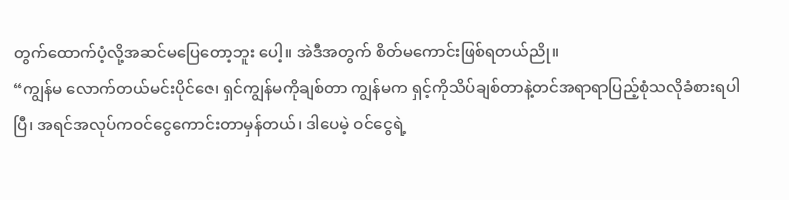တွက်ထောက်ပံ့လို့အဆင်မပြေတော့ဘူး ပေါ့။ အဲဒီအတွက် စိတ်မကောင်းဖြစ်ရတယ်ညို။
“ကျွန်မ လောက်တယ်မင်းပိုင်ဇေ၊ ရှင်ကျွန်မကိုချစ်တာ ကျွန်မက ရှင့်ကိုသိပ်ချစ်တာနဲ့တင်အရာရာပြည့်စုံသလိုခံစားရပါပြီ၊ အရင်အလုပ်ကဝင်ငွေကောင်းတာမှန်တယ်၊ ဒါပေမဲ့ ဝင်ငွေရဲ့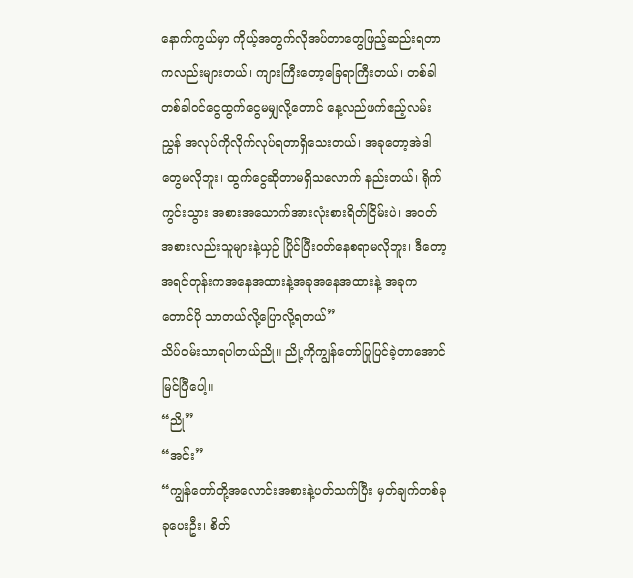နောက်ကွယ်မှာ ကိုယ့်အတွက်လိုအပ်တာတွေဖြည့်ဆည်းရတာကလည်းများတယ်၊ ကျားကြီးတော့ခြေရာကြီးတယ်၊ တစ်ခါတစ်ခါဝင်ငွေထွက်ငွေမမျှလို့တောင် နေ့လည်ဖက်ဧည့်လမ်းညွှန် အလုပ်ကိုလိုက်လုပ်ရတာရှိသေးတယ်၊ အခုတော့အဲဒါတွေမလိုဘူး၊ ထွက်ငွေဆိုတာမရှိသလောက် နည်းတယ်၊ ရိုက်ကွင်းသွား အစားအသောက်အားလုံးစားရိတ်ငြိမ်းပဲ၊ အဝတ်အစားလည်းသူများနဲ့ယှဉ် ပြိုင်ပြီးဝတ်နေစရာမလိုဘူး၊ ဒီတော့ အရင်တုန်းကအနေအထားနဲ့အခုအနေအထားနဲ့ အခုကတောင်ပို သာတယ်လို့ပြောလို့ရတယ်”
သိပ်ဝမ်းသာရပါတယ်ညို။ ညို့ကိုကျွန်တော်ပြုပြင်ခဲ့တာအောင်မြင်ပြီပေါ့။
“ညို”
“အင်း”
“ကျွန်တော်တို့အလောင်းအစားနဲ့ပတ်သက်ပြီး မှတ်ချက်တစ်ခုခုပေးဦး၊ စိတ်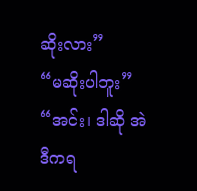ဆိုးလား”
“မဆိုးပါဘူး”
“အင်း၊ ဒါဆို အဲဒီကရ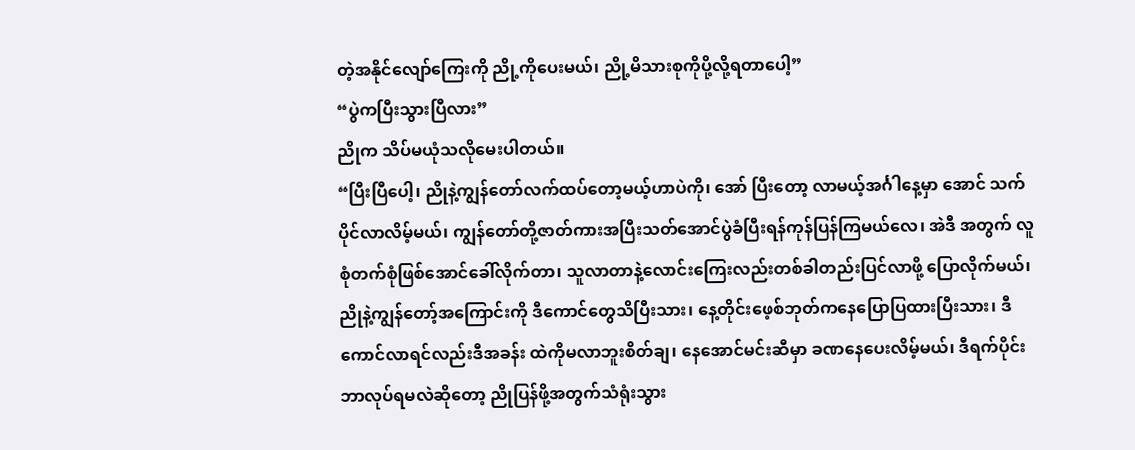တဲ့အနိုင်လျော်ကြေးကို ညို့ကိုပေးမယ်၊ ညို့မိသားစုကိုပို့လို့ရတာပေါ့”
“ပွဲကပြီးသွားပြီလား”
ညိုက သိပ်မယုံသလိုမေးပါတယ်။
“ပြီးပြီပေါ့၊ ညိုနဲ့ကျွန်တော်လက်ထပ်တော့မယ့်ဟာပဲကို၊ အော် ပြီးတော့ လာမယ့်အင်္ဂါနေ့မှာ အောင် သက်ပိုင်လာလိမ့်မယ်၊ ကျွန်တော်တို့ဇာတ်ကားအပြီးသတ်အောင်ပွဲခံပြီးရန်ကုန်ပြန်ကြမယ်လေ၊ အဲဒီ အတွက် လူစုံတက်စုံဖြစ်အောင်ခေါ်လိုက်တာ၊ သူလာတာနဲ့လောင်းကြေးလည်းတစ်ခါတည်းပြင်လာဖို့ ပြောလိုက်မယ်၊ ညိုနဲ့ကျွန်တော့်အကြောင်းကို ဒီကောင်တွေသိပြီးသား၊ နေ့တိုင်းဖေ့စ်ဘုတ်ကနေပြောပြထားပြီးသား၊ ဒီကောင်လာရင်လည်းဒီအခန်း ထဲကိုမလာဘူးစိတ်ချ၊ နေအောင်မင်းဆီမှာ ခဏနေပေးလိမ့်မယ်၊ ဒီရက်ပိုင်းဘာလုပ်ရမလဲဆိုတော့ ညိုပြန်ဖို့အတွက်သံရုံးသွား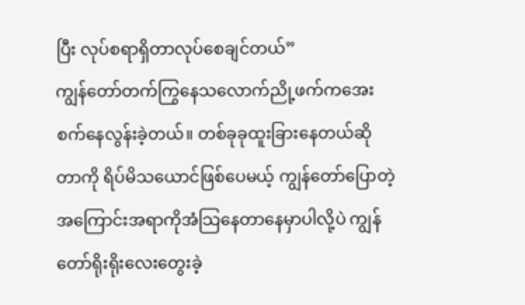ပြီး လုပ်စရာရှိတာလုပ်စေချင်တယ်”
ကျွန်တော်တက်ကြွနေသလောက်ညို့ဖက်ကအေးစက်နေလွန်းခဲ့တယ်။ တစ်ခုခုထူးခြားနေတယ်ဆို တာကို ရိပ်မိသယောင်ဖြစ်ပေမယ့် ကျွန်တော်ပြောတဲ့အကြောင်းအရာကိုအံသြနေတာနေမှာပါလို့ပဲ ကျွန်တော်ရိုးရိုးလေးတွေးခဲ့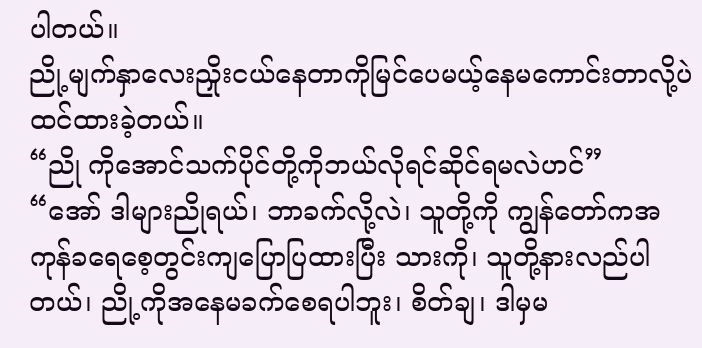ပါတယ်။
ညို့မျက်နှာလေးညှိုးငယ်နေတာကိုမြင်ပေမယ့်နေမကောင်းတာလို့ပဲ ထင်ထားခဲ့တယ်။
“ညို ကိုအောင်သက်ပိုင်တို့ကိုဘယ်လိုရင်ဆိုင်ရမလဲဟင်”
“အော် ဒါများညိုရယ်၊ ဘာခက်လို့လဲ၊ သူတို့ကို ကျွန်တော်ကအကုန်ခရေစေ့တွင်းကျပြောပြထားပြီး သားကို၊ သူတို့နားလည်ပါတယ်၊ ညို့ကိုအနေမခက်စေရပါဘူး၊ စိတ်ချ၊ ဒါမှမ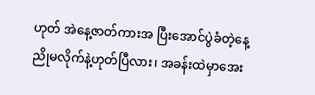ဟုတ် အဲနေ့ဇာတ်ကားအ ပြီးအောင်ပွဲခံတဲ့နေ့ ညိုမလိုက်နဲ့ဟုတ်ပြီလား၊ အခန်းထဲမှာအေး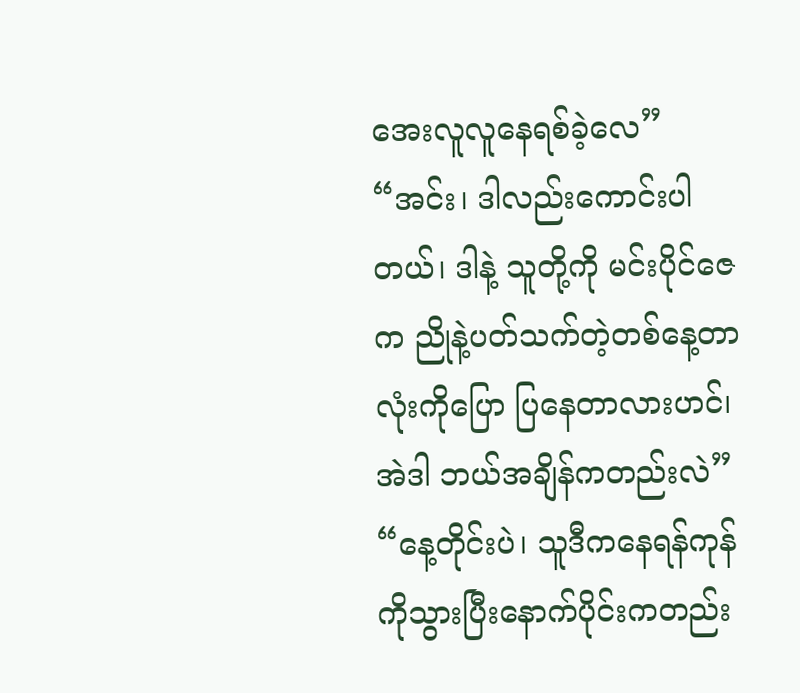အေးလူလူနေရစ်ခဲ့လေ”
“အင်း၊ ဒါလည်းကောင်းပါတယ်၊ ဒါနဲ့ သူတို့ကို မင်းပိုင်ဇေက ညိုနဲ့ပတ်သက်တဲ့တစ်နေ့တာလုံးကိုပြော ပြနေတာလားဟင်၊ အဲဒါ ဘယ်အချိန်ကတည်းလဲ”
“နေ့တိုင်းပဲ၊ သူဒီကနေရန်ကုန်ကိုသွားပြီးနောက်ပိုင်းကတည်း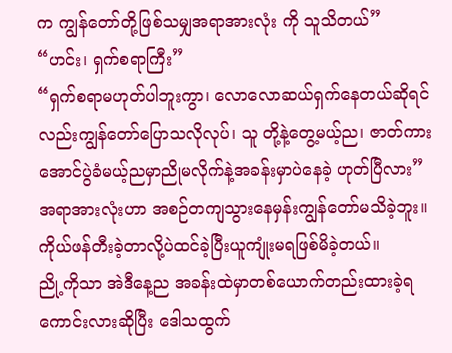က ကျွန်တော်တို့ဖြစ်သမျှအရာအားလုံး ကို သူသိတယ်”
“ဟင်း၊ ရှက်စရာကြီး”
“ရှက်စရာမဟုတ်ပါဘူးကွာ၊ လောလောဆယ်ရှက်နေတယ်ဆိုရင်လည်းကျွန်တော်ပြောသလိုလုပ်၊ သူ တို့နဲ့တွေ့မယ့်ည၊ ဇာတ်ကားအောင်ပွဲခံမယ့်ညမှာညိုမလိုက်နဲ့အခန်းမှာပဲနေခဲ့ ဟုတ်ပြီလား”
အရာအားလုံးဟာ အစဉ်တကျသွားနေမှန်းကျွန်တော်မသိခဲ့ဘူး။ ကိုယ်ဖန်တီးခဲ့တာလို့ပဲထင်ခဲ့ပြီးယူကျုံးမရဖြစ်မိခဲ့တယ်။
ညို့ကိုသာ အဲဒီနေ့ည အခန်းထဲမှာတစ်ယောက်တည်းထားခဲ့ရကောင်းလားဆိုပြီး ဒေါသထွက်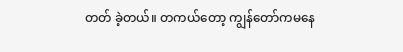တတ် ခဲ့တယ်။ တကယ်တော့ ကျွန်တော်ကမနေ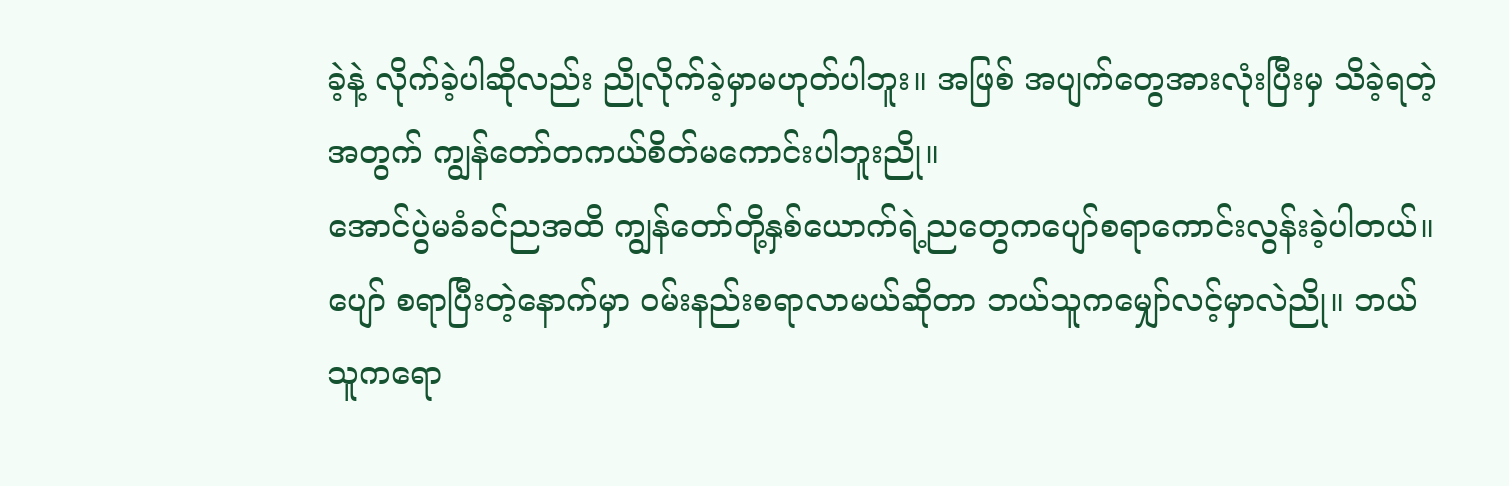ခဲ့နဲ့ လိုက်ခဲ့ပါဆိုလည်း ညိုလိုက်ခဲ့မှာမဟုတ်ပါဘူး။ အဖြစ် အပျက်တွေအားလုံးပြီးမှ သိခဲ့ရတဲ့အတွက် ကျွန်တော်တကယ်စိတ်မကောင်းပါဘူးညို။
အောင်ပွဲမခံခင်ညအထိ ကျွန်တော်တို့နှစ်ယောက်ရဲ့ညတွေကပျော်စရာကောင်းလွန်းခဲ့ပါတယ်။ ပျော် စရာပြီးတဲ့နောက်မှာ ဝမ်းနည်းစရာလာမယ်ဆိုတာ ဘယ်သူကမျှော်လင့်မှာလဲညို။ ဘယ်သူကရော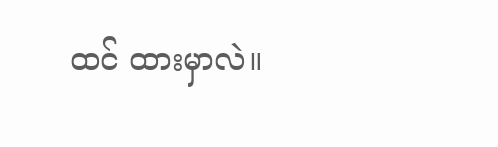ထင် ထားမှာလဲ။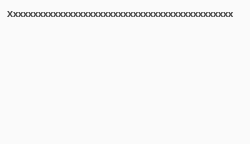Xxxxxxxxxxxxxxxxxxxxxxxxxxxxxxxxxxxxxxxxxxxxx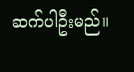ဆက်ပါဦးမည်။